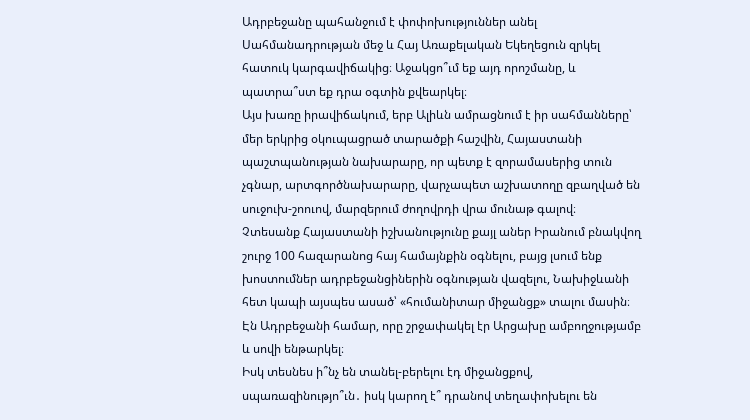Ադրբեջանը պահանջում է փոփոխություններ անել Սահմանադրության մեջ և Հայ Առաքելական Եկեղեցուն զրկել հատուկ կարգավիճակից։ Աջակցո՞ւմ եք այդ որոշմանը, և պատրա՞ստ եք դրա օգտին քվեարկել։
Այս խառը իրավիճակում, երբ Ալիևն ամրացնում է իր սահմանները՝ մեր երկրից օկուպացրած տարածքի հաշվին, Հայաստանի պաշտպանության նախարարը, որ պետք է զորամասերից տուն չգնար, արտգործնախարարը, վարչապետ աշխատողը զբաղված են սուջուխ-շոուով, մարզերում ժողովրդի վրա մունաթ գալով։
Չտեսանք Հայաստանի իշխանությունը քայլ աներ Իրանում բնակվող շուրջ 100 հազարանոց հայ համայնքին օգնելու, բայց լսում ենք խոստումներ ադրբեջանցիներին օգնության վազելու, Նախիջևանի հետ կապի այսպես ասած՝ «հումանիտար միջանցք» տալու մասին։ Էն Ադրբեջանի համար, որը շրջափակել էր Արցախը ամբողջությամբ և սովի ենթարկել։
Իսկ տեսնես ի՞նչ են տանել-բերելու էդ միջանցքով, սպառազինությո՞ւն․ իսկ կարող է՞ դրանով տեղափոխելու են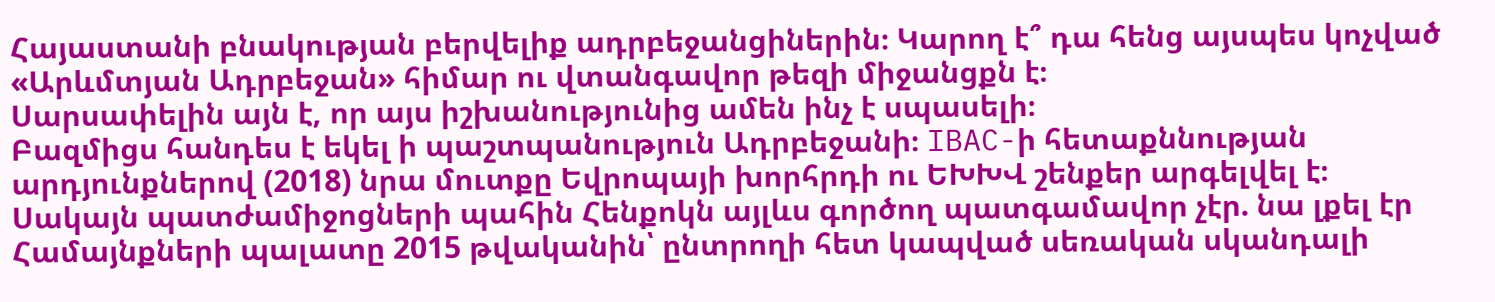Հայաստանի բնակության բերվելիք ադրբեջանցիներին։ Կարող է՞ դա հենց այսպես կոչված «Արևմտյան Ադրբեջան» հիմար ու վտանգավոր թեզի միջանցքն է։
Սարսափելին այն է, որ այս իշխանությունից ամեն ինչ է սպասելի։
Բազմիցս հանդես է եկել ի պաշտպանություն Ադրբեջանի։ IBAC-ի հետաքննության արդյունքներով (2018) նրա մուտքը Եվրոպայի խորհրդի ու ԵԽԽՎ շենքեր արգելվել է։ Սակայն պատժամիջոցների պահին Հենքոկն այլևս գործող պատգամավոր չէր. նա լքել էր Համայնքների պալատը 2015 թվականին՝ ընտրողի հետ կապված սեռական սկանդալի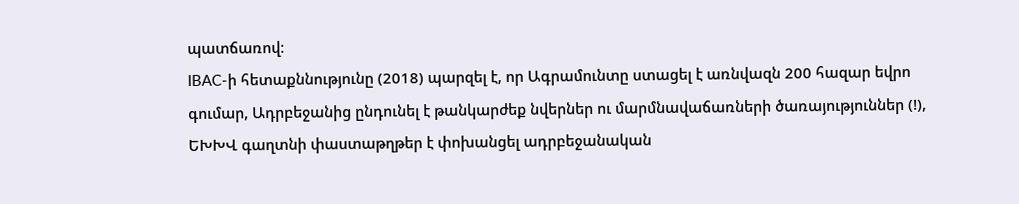պատճառով։
IBAC-ի հետաքննությունը (2018) պարզել է, որ Ագրամունտը ստացել է առնվազն 200 հազար եվրո գումար, Ադրբեջանից ընդունել է թանկարժեք նվերներ ու մարմնավաճառների ծառայություններ (!), ԵԽԽՎ գաղտնի փաստաթղթեր է փոխանցել ադրբեջանական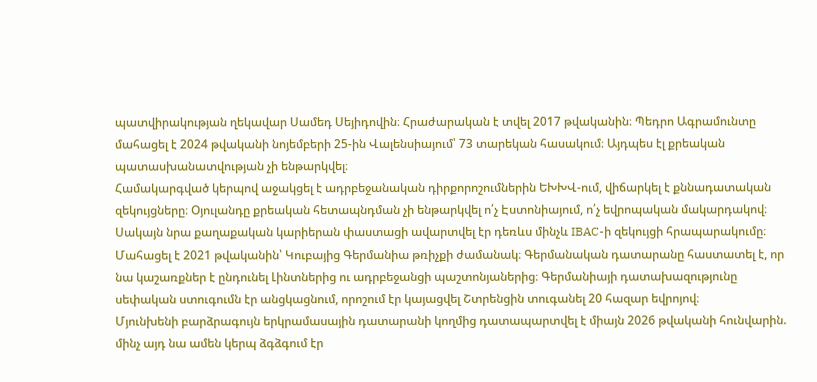պատվիրակության ղեկավար Սամեդ Սեյիդովին։ Հրաժարական է տվել 2017 թվականին։ Պեդրո Ագրամունտը մահացել է 2024 թվականի նոյեմբերի 25-ին Վալենսիայում՝ 73 տարեկան հասակում։ Այդպես էլ քրեական պատասխանատվության չի ենթարկվել։
Համակարգված կերպով աջակցել է ադրբեջանական դիրքորոշումներին ԵԽԽՎ-ում, վիճարկել է քննադատական զեկույցները։ Օյուլանդը քրեական հետապնդման չի ենթարկվել ո՛չ Էստոնիայում, ո՛չ եվրոպական մակարդակով։ Սակայն նրա քաղաքական կարիերան փաստացի ավարտվել էր դեռևս մինչև IBAC-ի զեկույցի հրապարակումը։
Մահացել է 2021 թվականին՝ Կուբայից Գերմանիա թռիչքի ժամանակ։ Գերմանական դատարանը հաստատել է, որ նա կաշառքներ է ընդունել Լինտներից ու ադրբեջանցի պաշտոնյաներից։ Գերմանիայի դատախազությունը սեփական ստուգումն էր անցկացնում, որոշում էր կայացվել Շտրենցին տուգանել 20 հազար եվրոյով։
Մյունխենի բարձրագույն երկրամասային դատարանի կողմից դատապարտվել է միայն 2026 թվականի հունվարին. մինչ այդ նա ամեն կերպ ձգձգում էր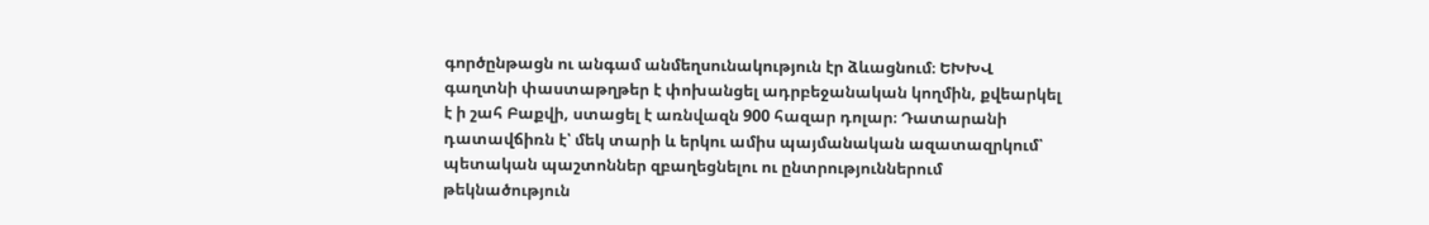գործընթացն ու անգամ անմեղսունակություն էր ձևացնում։ ԵԽԽՎ գաղտնի փաստաթղթեր է փոխանցել ադրբեջանական կողմին, քվեարկել է ի շահ Բաքվի, ստացել է առնվազն 900 հազար դոլար։ Դատարանի դատավճիռն է՝ մեկ տարի և երկու ամիս պայմանական ազատազրկում՝ պետական պաշտոններ զբաղեցնելու ու ընտրություններում թեկնածություն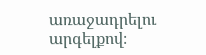առաջադրելու արգելքով։